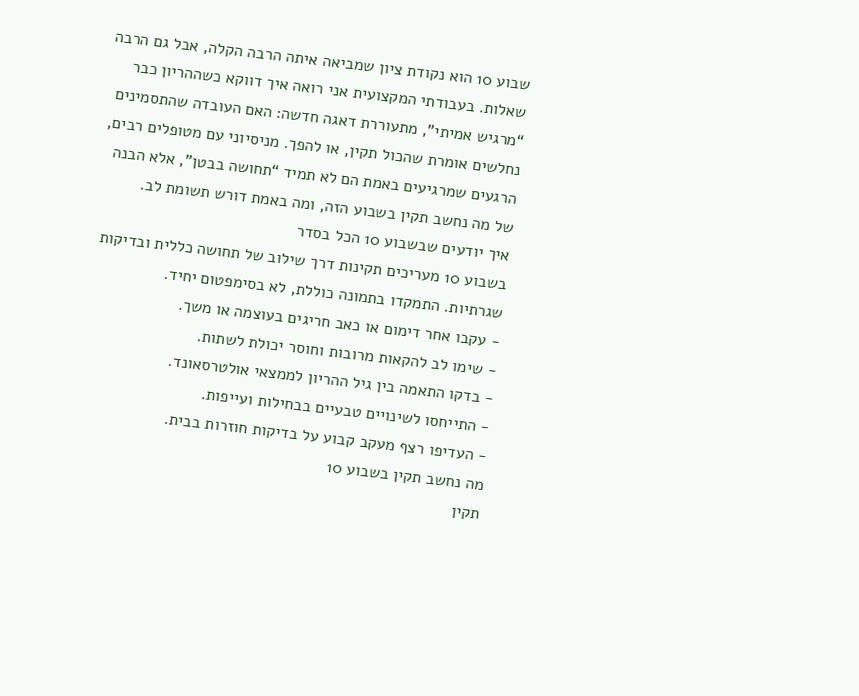שבוע 10 הוא נקודת ציון שמביאה איתה הרבה הקלה, אבל גם הרבה שאלות. בעבודתי המקצועית אני רואה איך דווקא כשההריון כבר “מרגיש אמיתי”, מתעוררת דאגה חדשה: האם העובדה שהתסמינים נחלשים אומרת שהכול תקין, או להפך. מניסיוני עם מטופלים רבים, הרגעים שמרגיעים באמת הם לא תמיד “תחושה בבטן”, אלא הבנה של מה נחשב תקין בשבוע הזה, ומה באמת דורש תשומת לב.
איך יודעים שבשבוע 10 הכל בסדר
בשבוע 10 מעריכים תקינות דרך שילוב של תחושה כללית ובדיקות שגרתיות. התמקדו בתמונה כוללת, לא בסימפטום יחיד.
- עקבו אחר דימום או כאב חריגים בעוצמה או משך.
- שימו לב להקאות מרובות וחוסר יכולת לשתות.
- בדקו התאמה בין גיל ההריון לממצאי אולטרסאונד.
- התייחסו לשינויים טבעיים בבחילות ועייפות.
- העדיפו רצף מעקב קבוע על בדיקות חוזרות בבית.
מה נחשב תקין בשבוע 10
תקין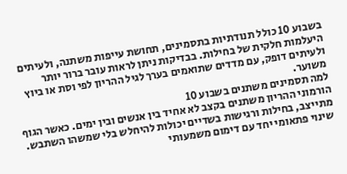בשבוע 10 כולל תנודתיות בתסמינים, תחושת עייפות משתנה, ולעיתים היעלמות חלקית של בחילות. בבדיקות ניתן לראות עובר ברור יותר ולעיתים דופק, עם מדדים שתואמים בערך לגיל ההריון לפי וסת או ביוץ משוער.
למה תסמינים משתנים בשבוע 10
הורמוני ההריון משתנים בקצב לא אחיד בין אנשים ובין ימים. כאשר הגוף מתייצב, בחילות ורגישות בשדיים יכולות להיחלש בלי שמשהו השתבש. שינוי פתאומי יחד עם דימום משמעותי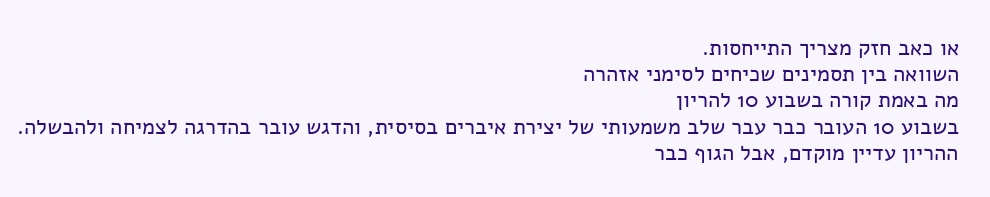או כאב חזק מצריך התייחסות.
השוואה בין תסמינים שכיחים לסימני אזהרה
מה באמת קורה בשבוע 10 להריון
בשבוע 10 העובר כבר עבר שלב משמעותי של יצירת איברים בסיסית, והדגש עובר בהדרגה לצמיחה ולהבשלה. ההריון עדיין מוקדם, אבל הגוף כבר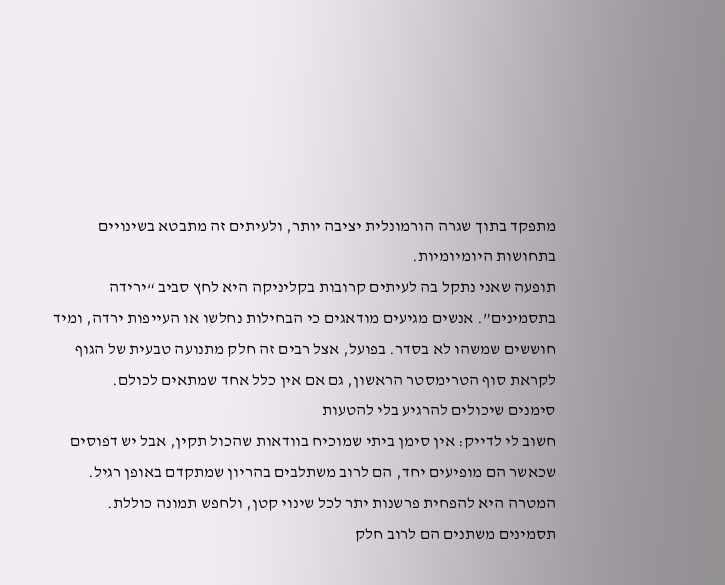מתפקד בתוך שגרה הורמונלית יציבה יותר, ולעיתים זה מתבטא בשינויים בתחושות היומיומיות.
תופעה שאני נתקל בה לעיתים קרובות בקליניקה היא לחץ סביב “ירידה בתסמינים”. אנשים מגיעים מודאגים כי הבחילות נחלשו או העייפות ירדה, ומיד חוששים שמשהו לא בסדר. בפועל, אצל רבים זה חלק מתנועה טבעית של הגוף לקראת סוף הטרימסטר הראשון, גם אם אין כלל אחד שמתאים לכולם.
סימנים שיכולים להרגיע בלי להטעות
חשוב לי לדייק: אין סימן ביתי שמוכיח בוודאות שהכול תקין, אבל יש דפוסים שכאשר הם מופיעים יחד, הם לרוב משתלבים בהריון שמתקדם באופן רגיל. המטרה היא להפחית פרשנות יתר לכל שינוי קטן, ולחפש תמונה כוללת.
תסמינים משתנים הם לרוב חלק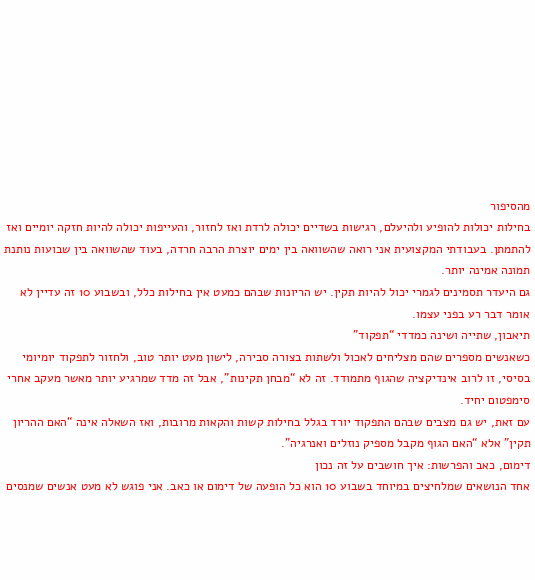מהסיפור
בחילות יכולות להופיע ולהיעלם, רגישות בשדיים יכולה לרדת ואז לחזור, והעייפות יכולה להיות חזקה יומיים ואז להתמתן. בעבודתי המקצועית אני רואה שהשוואה בין ימים יוצרת הרבה חרדה, בעוד שהשוואה בין שבועות נותנת תמונה אמינה יותר.
גם היעדר תסמינים לגמרי יכול להיות תקין. יש הריונות שבהם כמעט אין בחילות כלל, ובשבוע 10 זה עדיין לא אומר דבר רע בפני עצמו.
תיאבון, שתייה ושינה כמדדי “תפקוד”
כשאנשים מספרים שהם מצליחים לאכול ולשתות בצורה סבירה, לישון מעט יותר טוב, ולחזור לתפקוד יומיומי בסיסי, זו לרוב אינדיקציה שהגוף מתמודד. זה לא “מבחן תקינות”, אבל זה מדד שמרגיע יותר מאשר מעקב אחרי סימפטום יחיד.
עם זאת, יש גם מצבים שבהם התפקוד יורד בגלל בחילות קשות והקאות מרובות, ואז השאלה אינה “האם ההריון תקין” אלא “האם הגוף מקבל מספיק נוזלים ואנרגיה”.
דימום, כאב והפרשות: איך חושבים על זה נכון
אחד הנושאים שמלחיצים במיוחד בשבוע 10 הוא כל הופעה של דימום או כאב. אני פוגש לא מעט אנשים שמנסים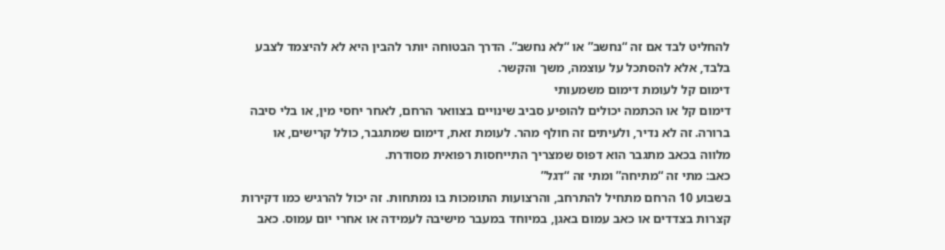להחליט לבד אם זה “נחשב” או “לא נחשב”. הדרך הבטוחה יותר להבין היא לא להיצמד לצבע בלבד, אלא להסתכל על עוצמה, משך והקשר.
דימום קל לעומת דימום משמעותי
דימום קל או הכתמה יכולים להופיע סביב שינויים בצוואר הרחם, לאחר יחסי מין, או בלי סיבה ברורה. זה לא נדיר, ולעיתים זה חולף מהר. לעומת זאת, דימום שמתגבר, כולל קרישים, או מלווה בכאב מתגבר הוא דפוס שמצריך התייחסות רפואית מסודרת.
כאב: מתי זה “מתיחה” ומתי זה “דגל”
בשבוע 10 הרחם מתחיל להתרחב, והרצועות התומכות בו נמתחות. זה יכול להרגיש כמו דקירות קצרות בצדדים או כאב עמום באגן, במיוחד במעבר מישיבה לעמידה או אחרי יום עמוס. כאב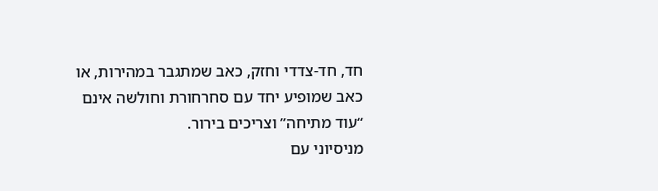חד, חד-צדדי וחזק, כאב שמתגבר במהירות, או כאב שמופיע יחד עם סחרחורת וחולשה אינם “עוד מתיחה” וצריכים בירור.
מניסיוני עם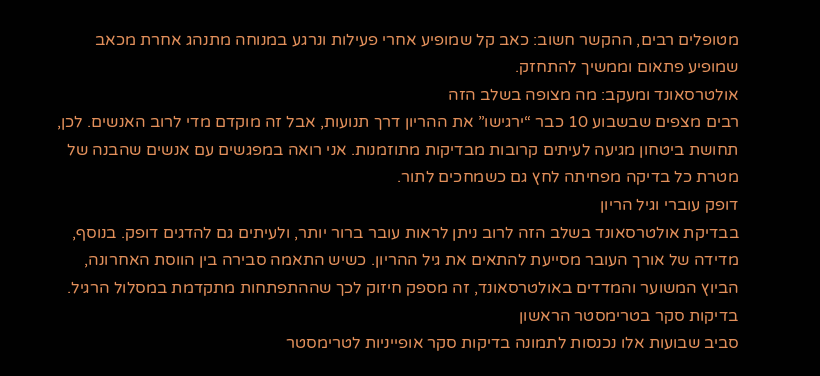מטופלים רבים, ההקשר חשוב: כאב קל שמופיע אחרי פעילות ונרגע במנוחה מתנהג אחרת מכאב שמופיע פתאום וממשיך להתחזק.
אולטרסאונד ומעקב: מה מצופה בשלב הזה
רבים מצפים שבשבוע 10 כבר “ירגישו” את ההריון דרך תנועות, אבל זה מוקדם מדי לרוב האנשים. לכן, תחושת ביטחון מגיעה לעיתים קרובות מבדיקות מתוזמנות. אני רואה במפגשים עם אנשים שהבנה של מטרת כל בדיקה מפחיתה לחץ גם כשמחכים לתור.
דופק עוברי וגיל הריון
בבדיקת אולטרסאונד בשלב הזה לרוב ניתן לראות עובר ברור יותר, ולעיתים גם להדגים דופק. בנוסף, מדידה של אורך העובר מסייעת להתאים את גיל ההריון. כשיש התאמה סבירה בין הווסת האחרונה, הביוץ המשוער והמדדים באולטרסאונד, זה מספק חיזוק לכך שההתפתחות מתקדמת במסלול הרגיל.
בדיקות סקר בטרימסטר הראשון
סביב שבועות אלו נכנסות לתמונה בדיקות סקר אופייניות לטרימסטר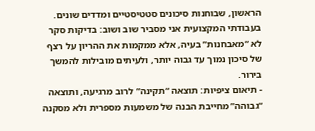הראשון, שבוחנות סיכונים סטטיסטיים ומדדים שונים. בעבודתי המקצועית אני מסביר שוב ושוב: בדיקות סקר לא “מאבחנות” בעיה, אלא ממקמות את ההריון על רצף של סיכון נמוך עד גבוה יותר, ולעיתים מובילות להמשך בירור.
- תיאום ציפיות: תוצאה “תקינה” לרוב מרגיעה, ותוצאה “גבוהה” מחייבת הבנה של משמעות מספרית ולא מסקנה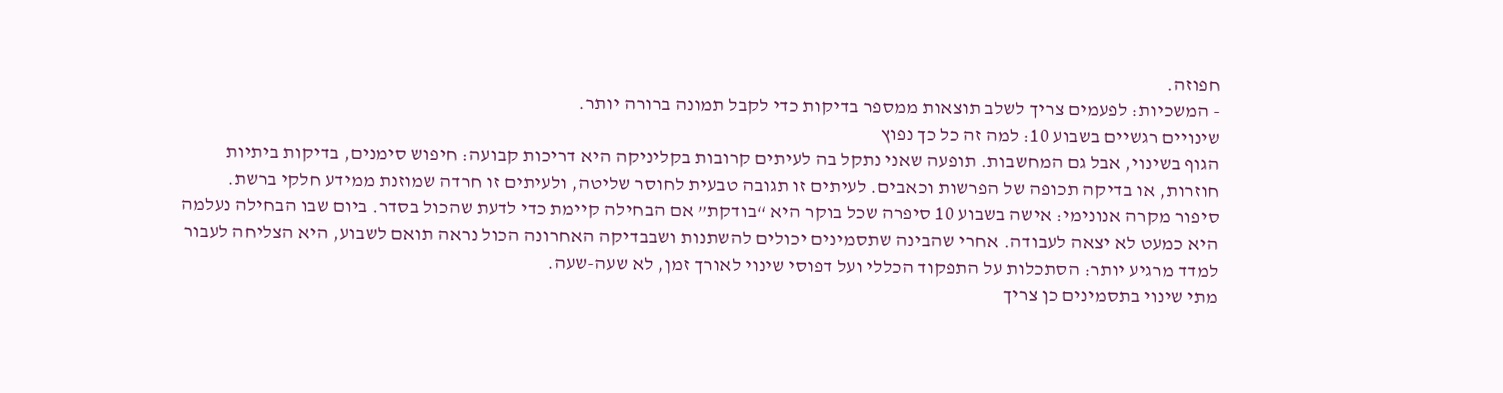חפוזה.
- המשכיות: לפעמים צריך לשלב תוצאות ממספר בדיקות כדי לקבל תמונה ברורה יותר.
שינויים רגשיים בשבוע 10: למה זה כל כך נפוץ
הגוף בשינוי, אבל גם המחשבות. תופעה שאני נתקל בה לעיתים קרובות בקליניקה היא דריכות קבועה: חיפוש סימנים, בדיקות ביתיות חוזרות, או בדיקה תכופה של הפרשות וכאבים. לעיתים זו תגובה טבעית לחוסר שליטה, ולעיתים זו חרדה שמוזנת ממידע חלקי ברשת.
סיפור מקרה אנונימי: אישה בשבוע 10 סיפרה שכל בוקר היא “בודקת” אם הבחילה קיימת כדי לדעת שהכול בסדר. ביום שבו הבחילה נעלמה היא כמעט לא יצאה לעבודה. אחרי שהבינה שתסמינים יכולים להשתנות ושבבדיקה האחרונה הכול נראה תואם לשבוע, היא הצליחה לעבור למדד מרגיע יותר: הסתכלות על התפקוד הכללי ועל דפוסי שינוי לאורך זמן, לא שעה-שעה.
מתי שינוי בתסמינים כן צריך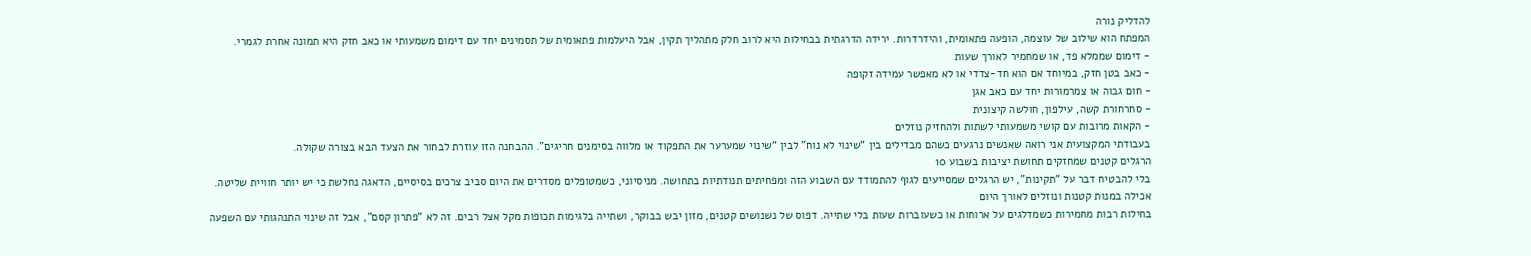להדליק נורה
המפתח הוא שילוב של עוצמה, הופעה פתאומית, והידרדרות. ירידה הדרגתית בבחילות היא לרוב חלק מתהליך תקין, אבל היעלמות פתאומית של תסמינים יחד עם דימום משמעותי או כאב חזק היא תמונה אחרת לגמרי.
- דימום שממלא פד, או שמחמיר לאורך שעות
- כאב בטן חזק, במיוחד אם הוא חד-צדדי או לא מאפשר עמידה זקופה
- חום גבוה או צמרמורות יחד עם כאב אגן
- סחרחורת קשה, עילפון, חולשה קיצונית
- הקאות מרובות עם קושי משמעותי לשתות ולהחזיק נוזלים
בעבודתי המקצועית אני רואה שאנשים נרגעים כשהם מבדילים בין “שינוי לא נוח” לבין “שינוי שמערער את התפקוד או מלווה בסימנים חריגים”. ההבחנה הזו עוזרת לבחור את הצעד הבא בצורה שקולה.
הרגלים קטנים שמחזקים תחושת יציבות בשבוע 10
בלי להבטיח דבר על “תקינות”, יש הרגלים שמסייעים לגוף להתמודד עם השבוע הזה ומפחיתים תנודתיות בתחושה. מניסיוני, כשמטופלים מסדרים את היום סביב צרכים בסיסיים, הדאגה נחלשת כי יש יותר חוויית שליטה.
אכילה במנות קטנות ונוזלים לאורך היום
בחילות רבות מחמירות כשמדלגים על ארוחות או כשעוברות שעות בלי שתייה. דפוס של נשנושים קטנים, מזון יבש בבוקר, ושתייה בלגימות תכופות מקל אצל רבים. זה לא “פתרון קסם”, אבל זה שינוי התנהגותי עם השפעה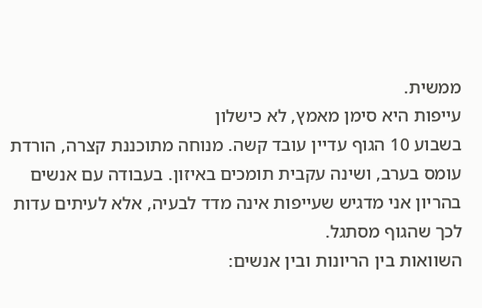ממשית.
עייפות היא סימן מאמץ, לא כישלון
בשבוע 10 הגוף עדיין עובד קשה. מנוחה מתוכננת קצרה, הורדת עומס בערב, ושינה עקבית תומכים באיזון. בעבודה עם אנשים בהריון אני מדגיש שעייפות אינה מדד לבעיה, אלא לעיתים עדות לכך שהגוף מסתגל.
השוואות בין הריונות ובין אנשים: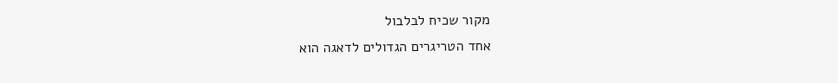מקור שכיח לבלבול
אחד הטריגרים הגדולים לדאגה הוא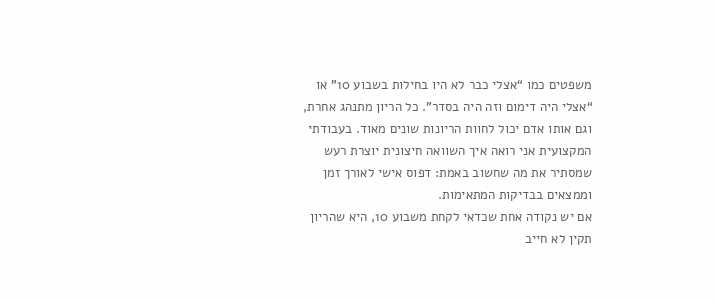משפטים כמו “אצלי כבר לא היו בחילות בשבוע 10” או “אצלי היה דימום וזה היה בסדר”. כל הריון מתנהג אחרת, וגם אותו אדם יכול לחוות הריונות שונים מאוד. בעבודתי המקצועית אני רואה איך השוואה חיצונית יוצרת רעש שמסתיר את מה שחשוב באמת: דפוס אישי לאורך זמן וממצאים בבדיקות המתאימות.
אם יש נקודה אחת שכדאי לקחת משבוע 10, היא שהריון תקין לא חייב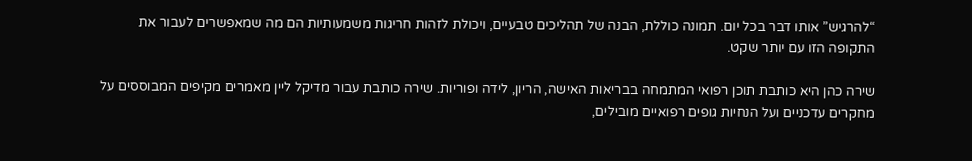“להרגיש” אותו דבר בכל יום. תמונה כוללת, הבנה של תהליכים טבעיים, ויכולת לזהות חריגות משמעותיות הם מה שמאפשרים לעבור את התקופה הזו עם יותר שקט.

שירה כהן היא כותבת תוכן רפואי המתמחה בבריאות האישה, הריון, לידה ופוריות. שירה כותבת עבור מדיקל ליין מאמרים מקיפים המבוססים על מחקרים עדכניים ועל הנחיות גופים רפואיים מובילים,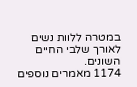במטרה ללוות נשים לאורך שלבי החיים השונים.
1174 מאמרים נוספים